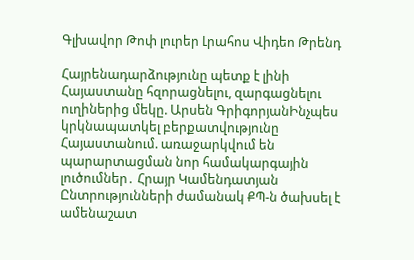Գլխավոր Թոփ լուրեր Լրահոս Վիդեո Թրենդ

Հայրենադարձությունը պետք է լինի Հայաստանը հզորացնելու, զարգացնելու ուղիներից մեկը. Արսեն ԳրիգորյանԻնչպես կրկնապատկել բերքատվությունը Հայաստանում. առաջարկվում են պարարտացման նոր համակարգային լուծումներ․ Հրայր Կամենդատյան Ընտրությունների ժամանակ ՔՊ-ն ծախսել է ամենաշատ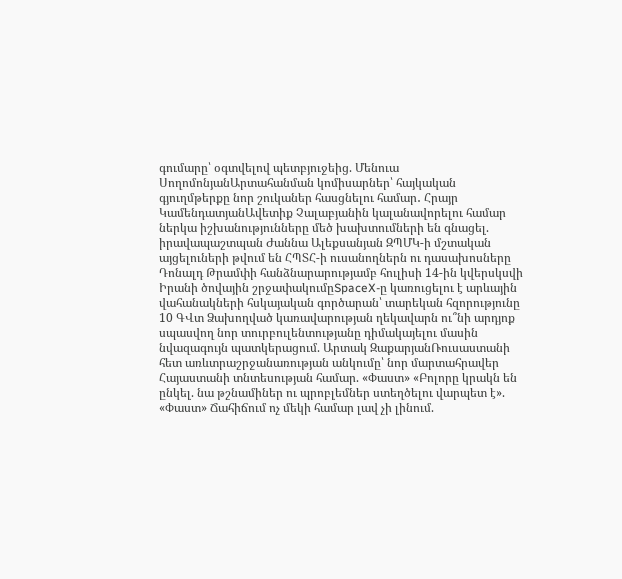գումարը՝ օգտվելով պետբյուջեից. Մենուա ՍողոմոնյանԱրտահանման կոմիսարներ՝ հայկական գյուղմթերքը նոր շուկաներ հասցնելու համար․ Հրայր ԿամենդատյանԱվետիք Չալաբյանին կալանավորելու համար ներկա իշխանությունները մեծ խախտումների են գնացել. իրավապաշտպան Ժաննա Ալեքսանյան ԶՊՄԿ-ի մշտական այցելուների թվում են ՀՊՏՀ-ի ուսանողներն ու դասախոսները Դոնալդ Թրամփի հանձնարարությամբ հուլիսի 14-ին կվերսկսվի Իրանի ծովային շրջափակումըSpaceX-ը կառուցելու է արևային վահանակների հսկայական գործարան՝ տարեկան հզորությունը 10 ԳՎտ Ձախողված կառավարության ղեկավարն ու՞նի արդյոք սպասվող նոր տուրբուլենտությանը դիմակայելու մասին նվազագույն պատկերացում. Արտակ ԶաքարյանՌուսաստանի հետ առևտրաշրջանառության անկումը՝ նոր մարտահրավեր Հայաստանի տնտեսության համար. «Փաստ» «Բոլորը կրակն են ընկել. նա թշնամիներ ու պրոբլեմներ ստեղծելու վարպետ է». «Փաստ» Ճահիճում ոչ մեկի համար լավ չի լինում.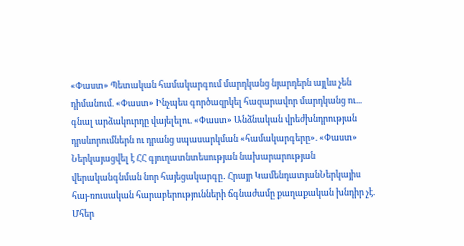«Փաստ» Պետական համակարգում մարդկանց նյարդերն այլևս չեն դիմանում. «Փաստ» Ինչպես գործազրկել հազարավոր մարդկանց ու... գնալ արձակուրդը վայելելու. «Փաստ» Անձնական վրեժխնդրության դրսևորումներն ու դրանց սպասարկման «համակարգերը». «Փաստ» Ներկայացվել է ՀՀ գյուղատնտեսության նախարարության վերականգնման նոր հայեցակարգը․ Հրայր ԿամենդատյանՆերկայիս հայ-ռուսական հարաբերությունների ճգնաժամը քաղաքական խնդիր չէ. Մհեր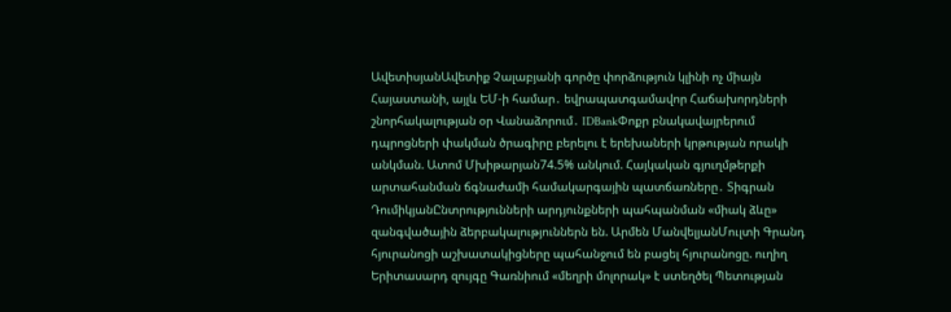ԱվետիսյանԱվետիք Չալաբյանի գործը փորձություն կլինի ոչ միայն Հայաստանի, այլև ԵՄ-ի համար․ եվրապատգամավոր Հաճախորդների շնորհակալության օր Վանաձորում․ IDBankՓոքր բնակավայրերում դպրոցների փակման ծրագիրը բերելու է երեխաների կրթության որակի անկման. Ատոմ Մխիթարյան74.5% անկում. Հայկական գյուղմթերքի արտահանման ճգնաժամի համակարգային պատճառները․ Տիգրան ԴումիկյանԸնտրությունների արդյունքների պահպանման «միակ ձևը» զանգվածային ձերբակալություններն են. Արմեն ՄանվելյանՄուլտի Գրանդ հյուրանոցի աշխատակիցները պահանջում են բացել հյուրանոցը. ուղիղ Երիտասարդ զույգը Գառնիում «մեղրի մոլորակ» է ստեղծել Պետության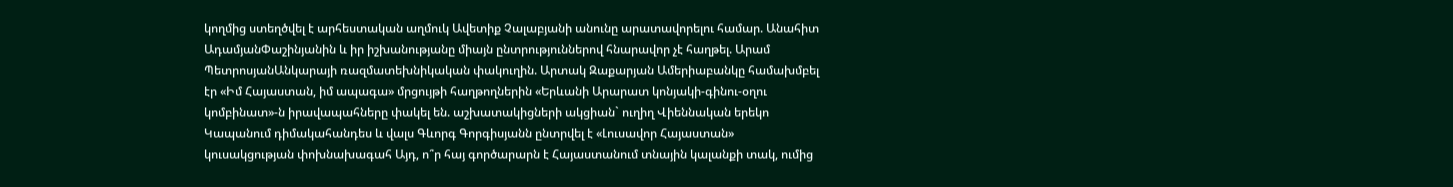կողմից ստեղծվել է արհեստական աղմուկ Ավետիք Չալաբյանի անունը արատավորելու համար. Անահիտ ԱդամյանՓաշինյանին և իր իշխանությանը միայն ընտրություններով հնարավոր չէ հաղթել. Արամ ՊետրոսյանԱնկարայի ռազմատեխնիկական փակուղին. Արտակ Զաքարյան Ամերիաբանկը համախմբել էր «Իմ Հայաստան, իմ ապագա» մրցույթի հաղթողներին «Երևանի Արարատ կոնյակի-գինու-օղու կոմբինատ»-ն իրավապահները փակել են. աշխատակիցների ակցիան` ուղիղ Վիեննական երեկո Կապանում դիմակահանդես և վալս Գևորգ Գորգիսյանն ընտրվել է «Լուսավոր Հայաստան» կուսակցության փոխնախագահ Այդ, ո՞ր հայ գործարարն է Հայաստանում տնային կալանքի տակ, ումից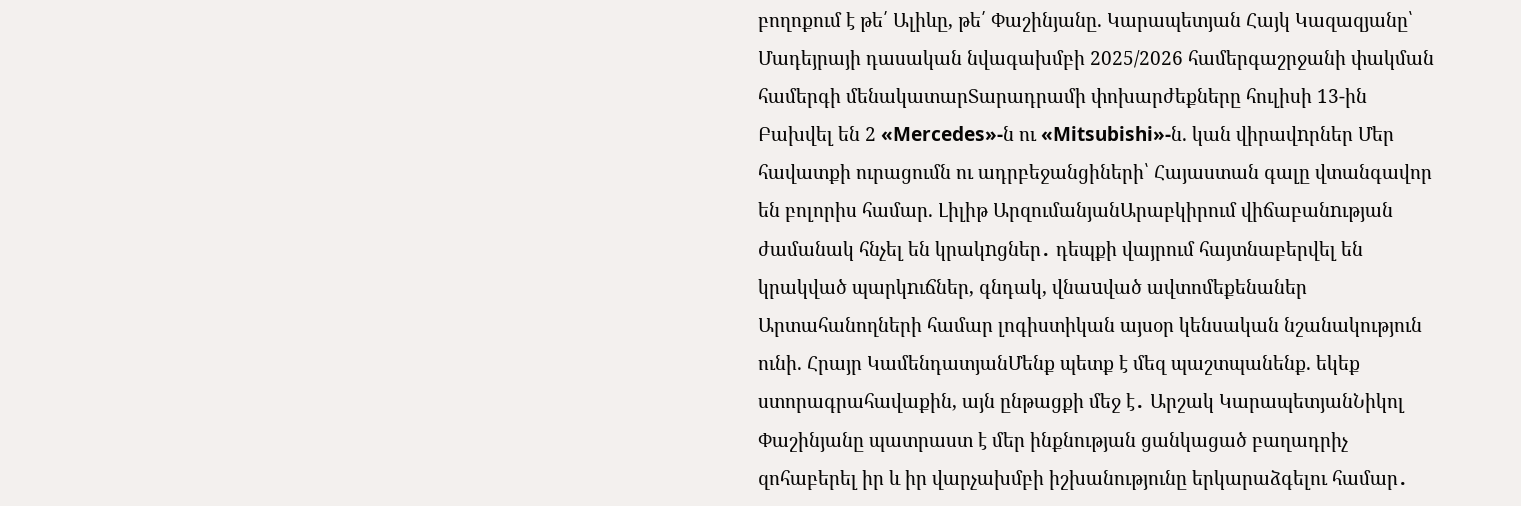բողոքում է թե՛ Ալիևը, թե՛ Փաշինյանը. Կարապետյան Հայկ Կազազյանը՝ Մադեյրայի դասական նվագախմբի 2025/2026 համերգաշրջանի փակման համերգի մենակատարՏարադրամի փոխարժեքները հուլիսի 13-ին Բախվել են 2 «Mercedes»-ն ու «Mitsubishi»-ն. կան վիրավnրներ Մեր հավատքի ուրացումն ու ադրբեջանցիների՝ Հայաստան գալը վտանգավոր են բոլորիս համար. Լիլիթ ԱրզումանյանԱրաբկիրում վիճաբանnւթյան ժամանակ հնչել են կրակnցներ․ դեպքի վայրում հայտնաբերվել են կրակված պարկnւճներ, գնդակ, վնաuված ավտոմեքենաներ Արտահանողների համար լոգիստիկան այսօր կենսական նշանակություն ունի. Հրայր ԿամենդատյանՄենք պետք է մեզ պաշտպանենք. եկեք ստորագրահավաքին, այն ընթացքի մեջ է․ Արշակ ԿարապետյանՆիկոլ Փաշինյանը պատրաստ է մեր ինքնության ցանկացած բաղադրիչ զոհաբերել իր և իր վարչախմբի իշխանությունը երկարաձգելու համար․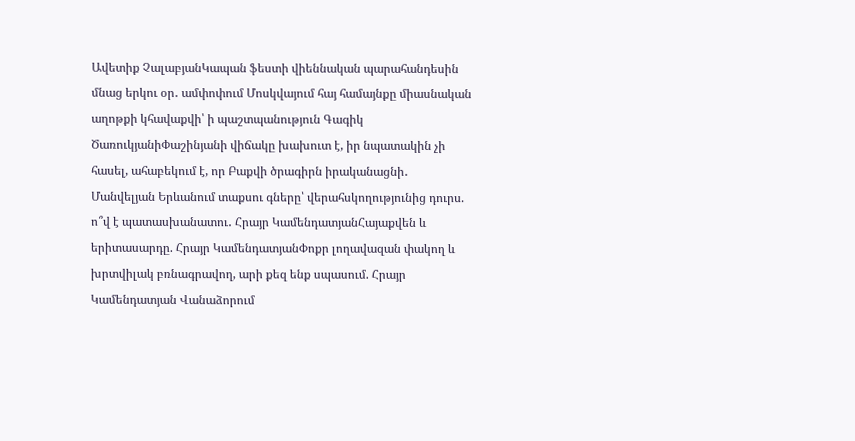Ավետիք ՉալաբյանԿապան ֆեստի վիեննական պարահանդեսին մնաց երկու օր․ ամփոփում Մոսկվայում հայ համայնքը միասնական աղոթքի կհավաքվի՝ ի պաշտպանություն Գագիկ ԾառուկյանիՓաշինյանի վիճակը խախուտ է, իր նպատակին չի հասել, ահաբեկում է, որ Բաքվի ծրագիրն իրականացնի․ Մանվելյան Երևանում տաքսու գները՝ վերահսկողությունից դուրս. ո՞վ է պատասխանատու․ Հրայր ԿամենդատյանՀայաքվեն և երիտասարդը. Հրայր ԿամենդատյանՓոքր լողավազան փակող և խրտվիլակ բռնագրավող, արի քեզ ենք սպասում. Հրայր Կամենդատյան Վանաձորում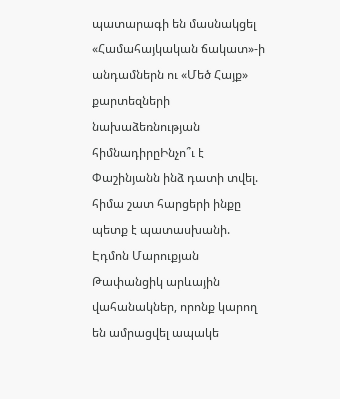պատարագի են մասնակցել «Համահայկական ճակատ»-ի անդամներն ու «Մեծ Հայք» քարտեզների նախաձեռնության հիմնադիրըԻնչո՞ւ է Փաշինյանն ինձ դատի տվել. հիմա շատ հարցերի ինքը պետք է պատասխանի. Էդմոն Մարուքյան Թափանցիկ արևային վահանակներ, որոնք կարող են ամրացվել ապակե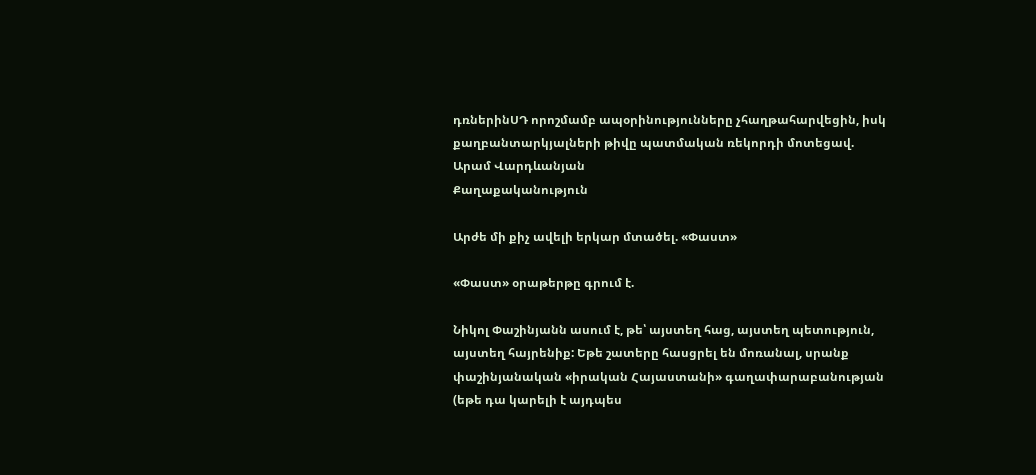դռներինՍԴ որոշմամբ ապօրինությունները չհաղթահարվեցին, իսկ քաղբանտարկյալների թիվը պատմական ռեկորդի մոտեցավ. Արամ Վարդևանյան
Քաղաքականություն

Արժե մի քիչ ավելի երկար մտածել. «Փաստ»

«Փաստ» օրաթերթը գրում է.

Նիկոլ Փաշինյանն ասում է, թե՝ այստեղ հաց, այստեղ պետություն, այստեղ հայրենիք: Եթե շատերը հասցրել են մոռանալ, սրանք փաշինյանական «իրական Հայաստանի» գաղափարաբանության (եթե դա կարելի է այդպես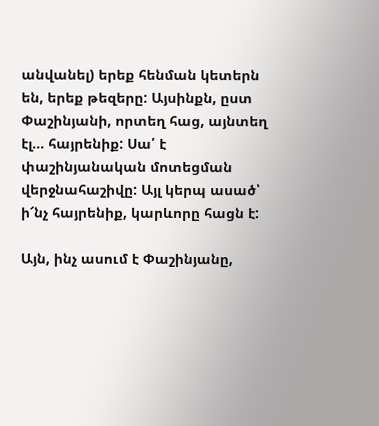անվանել) երեք հենման կետերն են, երեք թեզերը: Այսինքն, ըստ Փաշինյանի, որտեղ հաց, այնտեղ էլ... հայրենիք: Սա՛ է փաշինյանական մոտեցման վերջնահաշիվը: Այլ կերպ ասած՝ ի՜նչ հայրենիք, կարևորը հացն է:

Այն, ինչ ասում է Փաշինյանը,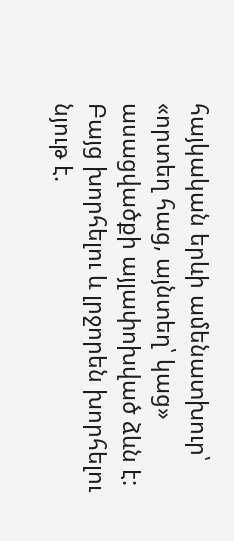հայկական երևի ամենատխուր՝ «որտեղ հաց, այնտեղ՝ կաց» ասացվածքի այլափոխված ձևն է: Բայց խորհելու և լրջորեն խորհելու նյութ է.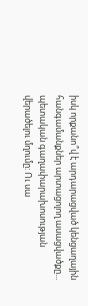իսկ որքանո՞վ է արդարացված կենցաղային հանգամանքներ արտացոլող ասացվածքը... պետական գաղափարախոսության վերածելու մղումը: Ու սա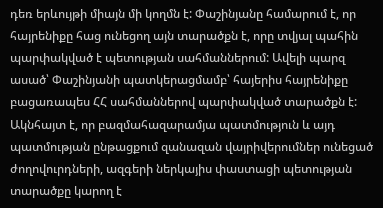դեռ երևույթի միայն մի կողմն է: Փաշինյանը համարում է, որ հայրենիքը հաց ունեցող այն տարածքն է, որը տվյալ պահին պարփակված է պետության սահմաններում: Ավելի պարզ ասած՝ Փաշինյանի պատկերացմամբ՝ հայերիս հայրենիքը բացառապես ՀՀ սահմաններով պարփակված տարածքն է: Ակնհայտ է, որ բազմահազարամյա պատմություն և այդ պատմության ընթացքում զանազան վայրիվերումներ ունեցած ժողովուրդների, ազգերի ներկայիս փաստացի պետության տարածքը կարող է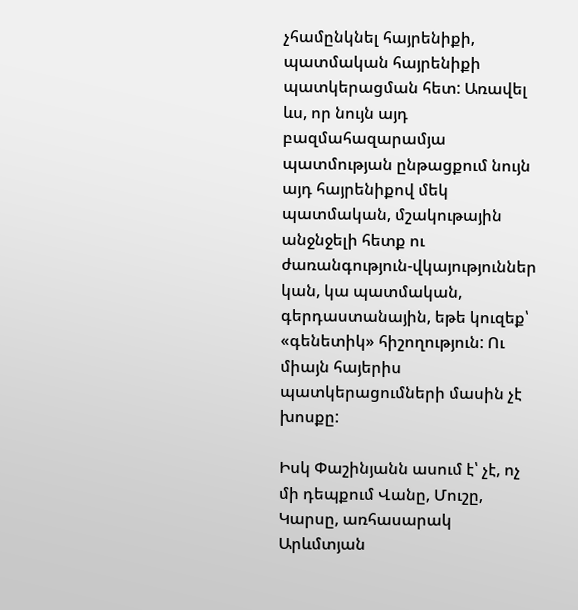չհամընկնել հայրենիքի, պատմական հայրենիքի պատկերացման հետ: Առավել ևս, որ նույն այդ բազմահազարամյա պատմության ընթացքում նույն այդ հայրենիքով մեկ պատմական, մշակութային անջնջելի հետք ու ժառանգություն-վկայություններ կան, կա պատմական, գերդաստանային, եթե կուզեք՝ «գենետիկ» հիշողություն: Ու միայն հայերիս պատկերացումների մասին չէ խոսքը:

Իսկ Փաշինյանն ասում է՝ չէ, ոչ մի դեպքում Վանը, Մուշը, Կարսը, առհասարակ Արևմտյան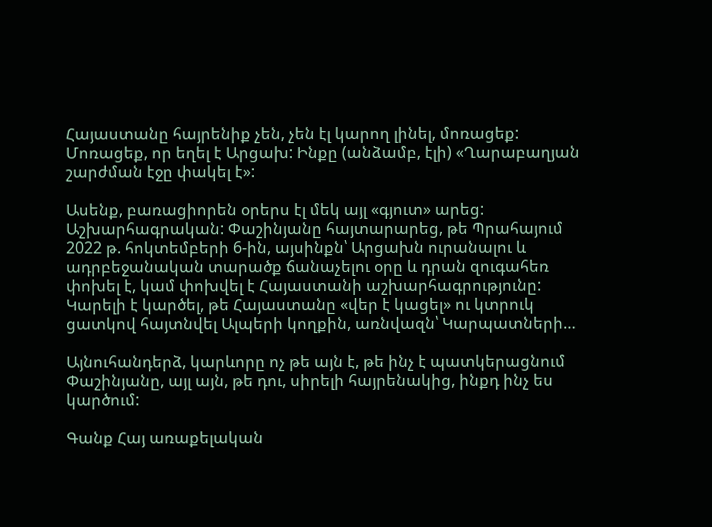Հայաստանը հայրենիք չեն, չեն էլ կարող լինել, մոռացեք: Մոռացեք, որ եղել է Արցախ: Ինքը (անձամբ, էլի) «Ղարաբաղյան շարժման էջը փակել է»:

Ասենք, բառացիորեն օրերս էլ մեկ այլ «գյուտ» արեց: Աշխարհագրական: Փաշինյանը հայտարարեց, թե Պրահայում 2022 թ. հոկտեմբերի 6-ին, այսինքն՝ Արցախն ուրանալու և ադրբեջանական տարածք ճանաչելու օրը և դրան զուգահեռ փոխել է, կամ փոխվել է Հայաստանի աշխարհագրությունը: Կարելի է կարծել, թե Հայաստանը «վեր է կացել» ու կտրուկ ցատկով հայտնվել Ալպերի կողքին, առնվազն՝ Կարպատների…

Այնուհանդերձ, կարևորը ոչ թե այն է, թե ինչ է պատկերացնում Փաշինյանը, այլ այն, թե դու, սիրելի հայրենակից, ինքդ ինչ ես կարծում:

Գանք Հայ առաքելական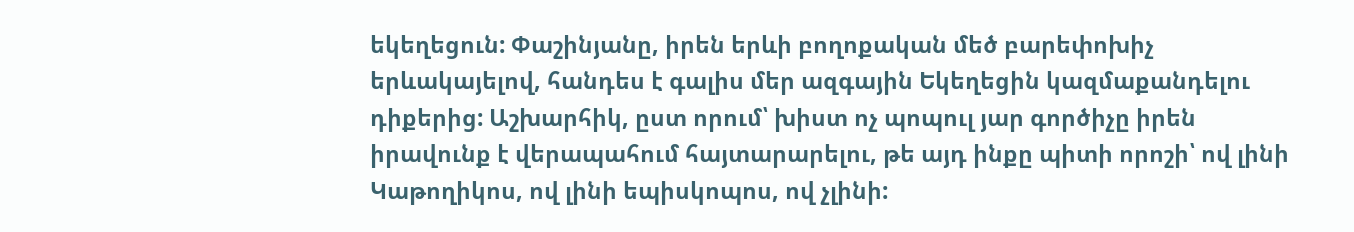եկեղեցուն: Փաշինյանը, իրեն երևի բողոքական մեծ բարեփոխիչ երևակայելով, հանդես է գալիս մեր ազգային Եկեղեցին կազմաքանդելու դիքերից: Աշխարհիկ, ըստ որում՝ խիստ ոչ պոպուլ յար գործիչը իրեն իրավունք է վերապահում հայտարարելու, թե այդ ինքը պիտի որոշի՝ ով լինի Կաթողիկոս, ով լինի եպիսկոպոս, ով չլինի: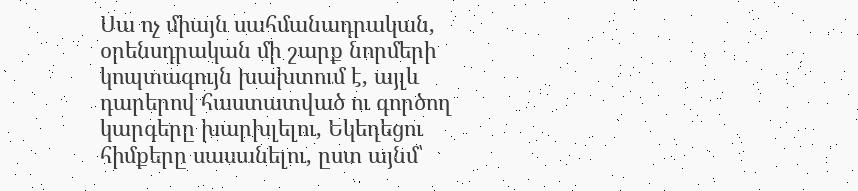Սա ոչ միայն սահմանադրական, օրենսդրական մի շարք նորմերի կոպտագույն խախտում է, այլև դարերով հաստատված ու գործող կարգերը խարխլելու, Եկեղեցու հիմքերը սասանելու, ըստ այնմ՝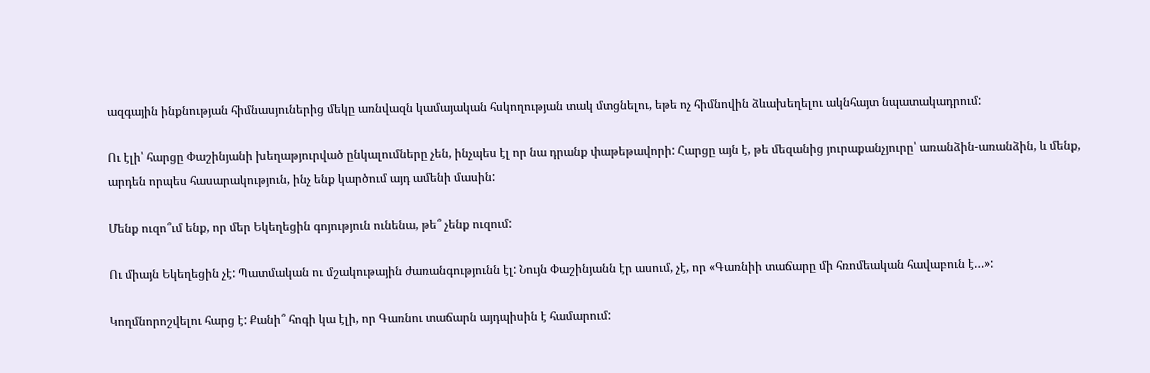ազգային ինքնության հիմնասյուներից մեկը առնվազն կամայական հսկողության տակ մտցնելու, եթե ոչ հիմնովին ձևախեղելու ակնհայտ նպատակադրում:

Ու էլի՝ հարցը Փաշինյանի խեղաթյուրված ընկալումները չեն, ինչպես էլ որ նա դրանք փաթեթավորի: Հարցը այն է, թե մեզանից յուրաքանչյուրը՝ առանձին-առանձին, և մենք, արդեն որպես հասարակություն, ինչ ենք կարծում այդ ամենի մասին:

Մենք ուզո՞ւմ ենք, որ մեր Եկեղեցին գոյություն ունենա, թե՞ չենք ուզում:

Ու միայն Եկեղեցին չէ: Պատմական ու մշակութային ժառանգությունն էլ: Նույն Փաշինյանն էր ասում, չէ, որ «Գառնիի տաճարը մի հռոմեական հավաբուն է…»:

Կողմնորոշվելու հարց է: Քանի՞ հոգի կա էլի, որ Գառնու տաճարն այդպիսին է համարում: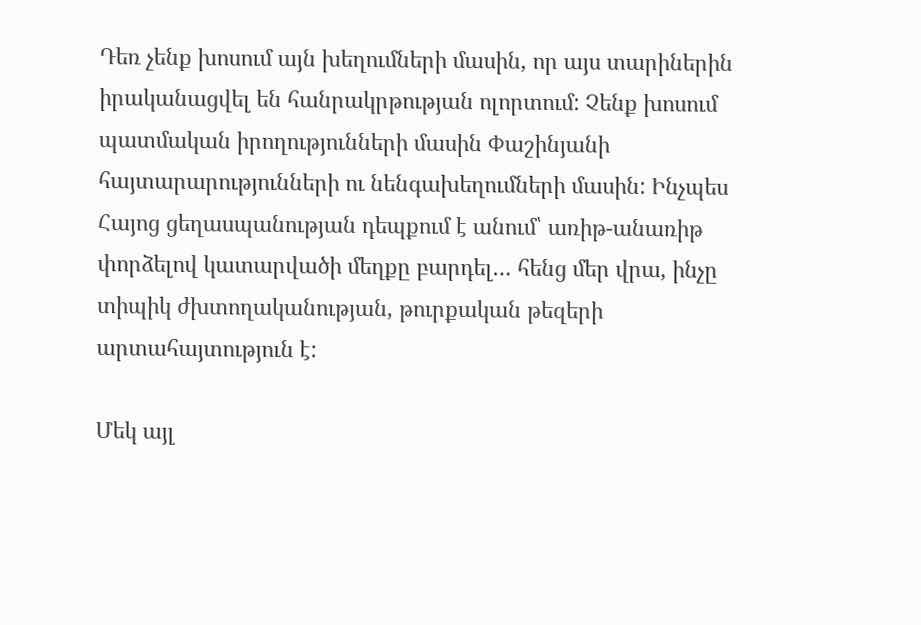Դեռ չենք խոսում այն խեղումների մասին, որ այս տարիներին իրականացվել են հանրակրթության ոլորտում: Չենք խոսում պատմական իրողությունների մասին Փաշինյանի հայտարարությունների ու նենգախեղումների մասին: Ինչպես Հայոց ցեղասպանության դեպքում է անում՝ առիթ-անառիթ փորձելով կատարվածի մեղքը բարդել… հենց մեր վրա, ինչը տիպիկ ժխտողականության, թուրքական թեզերի արտահայտություն է:

Մեկ այլ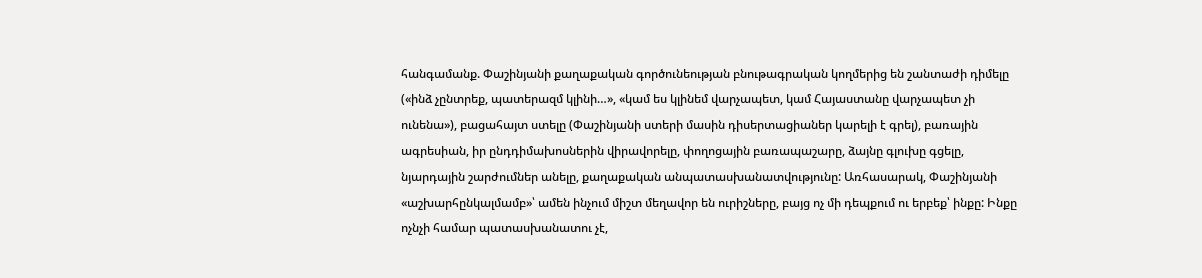հանգամանք. Փաշինյանի քաղաքական գործունեության բնութագրական կողմերից են շանտաժի դիմելը («ինձ չընտրեք, պատերազմ կլինի…», «կամ ես կլինեմ վարչապետ, կամ Հայաստանը վարչապետ չի ունենա»), բացահայտ ստելը (Փաշինյանի ստերի մասին դիսերտացիաներ կարելի է գրել), բառային ագրեսիան, իր ընդդիմախոսներին վիրավորելը, փողոցային բառապաշարը, ձայնը գլուխը գցելը, նյարդային շարժումներ անելը, քաղաքական անպատասխանատվությունը: Առհասարակ, Փաշինյանի «աշխարհընկալմամբ»՝ ամեն ինչում միշտ մեղավոր են ուրիշները, բայց ոչ մի դեպքում ու երբեք՝ ինքը: Ինքը ոչնչի համար պատասխանատու չէ,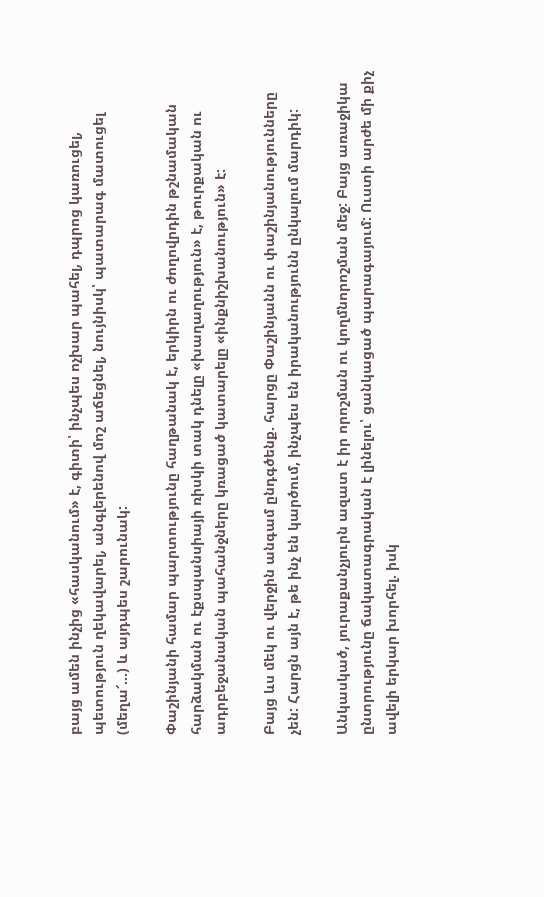բայց ամեն ինչից «հասկանում» է, գիտի՝ ինչպես ոչխար պահել, դպրոց կառուցել, պետություն ղեկավարել, անգլերենով մոշ աճեցնել, նույնիսկ՝ պատարագ մատուցել (մեղա՜…) և այդպես շարունակ:

Փաշինյանի համար պարտությունը հաղթանակ է, երկիրն ու ժողովրդին թշնամական հարձակման ու էքսպանսիայի ռիսկի տակ դնելը «խաղաղություն» է, թուրքական ու ադրբեջանական պահանջները կռացած կատարելը «ինքնիշխանություն» է:

Բայց ևս մեկ ու վերջին անգամ ընդգծենք. հարցը Փաշինյանն ու փաշինյանությունները չեն: Հարցն այն է, թե ինչ են կարծում, ինչպես են իրականությունն ընկալում մարդիկ:

Անկասկած, յուրաքանչյուրն ազատ է իր որոշման ու կողմնորոշման մեջ: Բայց առաջիկա ընտրությունը ճակատագրական է լինելու՝ ցանկացած պարագայում: Ուստի արժե մի քիչ ավելի երկար խորհել. իսկ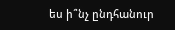ես ի՞նչ ընդհանուր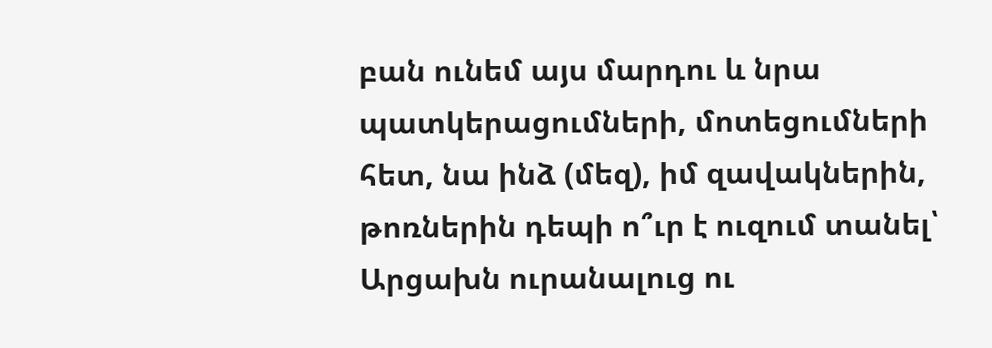բան ունեմ այս մարդու և նրա պատկերացումների, մոտեցումների հետ, նա ինձ (մեզ), իմ զավակներին, թոռներին դեպի ո՞ւր է ուզում տանել՝ Արցախն ուրանալուց ու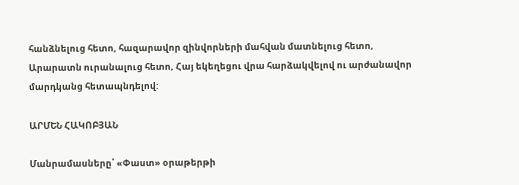հանձնելուց հետո, հազարավոր զինվորների մահվան մատնելուց հետո, Արարատն ուրանալուց հետո, Հայ եկեղեցու վրա հարձակվելով ու արժանավոր մարդկանց հետապնդելով:

ԱՐՄԵՆ ՀԱԿՈԲՅԱՆ

Մանրամասները՝ «Փաստ» օրաթերթի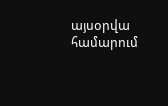այսօրվա համարում